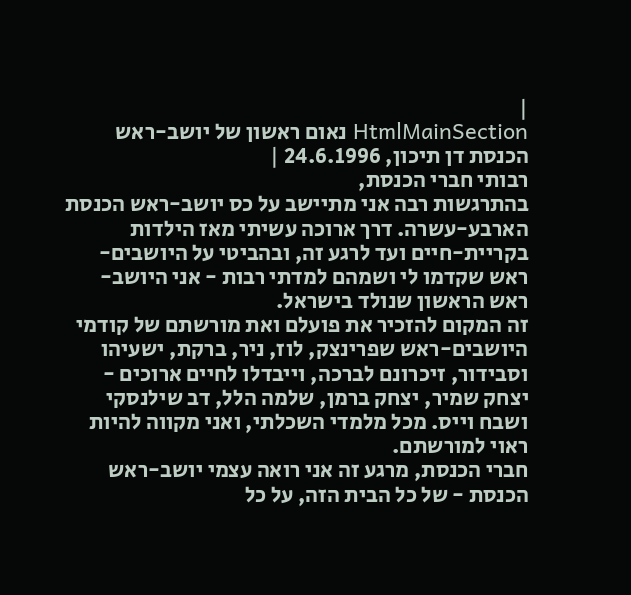|
HtmlMainSection נאום ראשון של יושב-ראש הכנסת דן תיכון, 24.6.1996 |
רבותי חברי הכנסת,
בהתרגשות רבה אני מתיישב על כס יושב-ראש הכנסת הארבע-עשרה. דרך ארוכה עשיתי מאז הילדות בקריית-חיים ועד לרגע זה, ובהביטי על היושבים-ראש שקדמו לי ושמהם למדתי רבות - אני היושב-ראש הראשון שנולד בישראל.
זה המקום להזכיר את פועלם ואת מורשתם של קודמי היושבים-ראש שפרינצק, לוז, ניר, ברקת, ישעיהו וסבידור, זיכרונם לברכה, וייבדלו לחיים ארוכים - יצחק שמיר, יצחק ברמן, שלמה הלל, דב שילנסקי ושבח וייס. מכל מלמדי השכלתי, ואני מקווה להיות ראוי למורשתם.
חברי הכנסת, מרגע זה אני רואה עצמי יושב-ראש הכנסת - של כל הבית הזה, על כל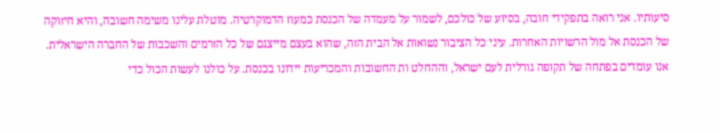סיעותיו. אני רואה בתפקידי חובה, בסיוע של כולכם, לשמור על מעמדה של הכנסת כמעוז הדמוקרטיה. מוטלת עלינו משימה חשובה, והיא חיזוקה של הכנסת אל מול הרשויות האחרות. עיני כל הציבור נשואות אל הבית הזה, שהוא בעצם מייצגם של כל הזרמים והשכבות של החברה הישראלית.
אנו עומדים בפתחה של תקופה גורלית לעם ישראל, וההחלט ות החשובות והמכריעות יידונו בכנסת. על כולנו לעשות הכול כדי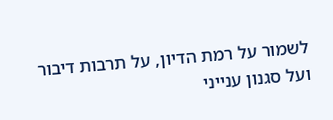לשמור על רמת הדיון, על תרבות דיבור ועל סגנון ענייני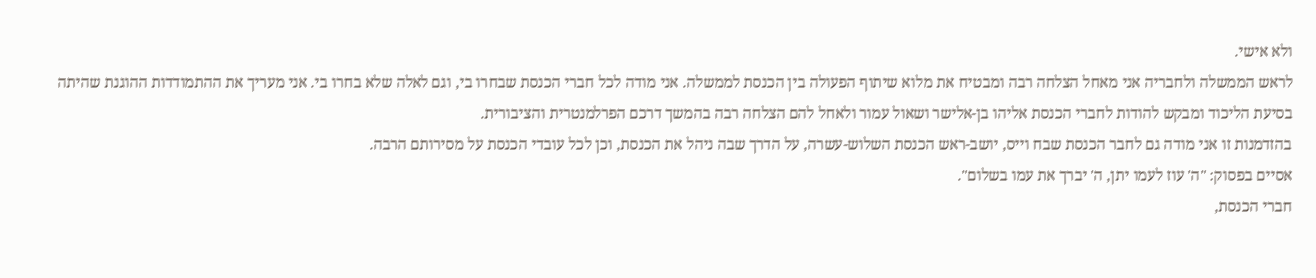ולא אישי.
לראש הממשלה ולחבריה אני מאחל הצלחה רבה ומבטיח את מלוא שיתוף הפעולה בין הכנסת לממשלה. אני מודה לכל חברי הכנסת שבחרו בי, וגם לאלה שלא בחרו בי. אני מעריך את ההתמודדות ההוגנת שהיתה בסיעת הליכוד ומבקש להודות לחברי הכנסת אליהו בן-אלישר ושאול עמור ולאחל להם הצלחה רבה בהמשך דרכם הפרלמנטרית והציבורית.
בהזדמנות זו אני מודה גם לחבר הכנסת שבח וייס, יושב-ראש הכנסת השלוש-עשרה, על הדרך שבה ניהל את הכנסת, וכן לכל עובדי הכנסת על מסירותם הרבה.
אסיים בפסוק: "ה' עוז לעמו יתן, ה' יברך את עמו בשלום".
חברי הכנסת,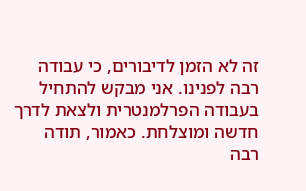זה לא הזמן לדיבורים, כי עבודה רבה לפנינו. אני מבקש להתחיל בעבודה הפרלמנטרית ולצאת לדרך חדשה ומוצלחת. כאמור, תודה רבה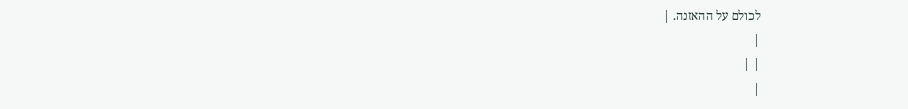לכולם על ההאזנה. |
|
| |
|